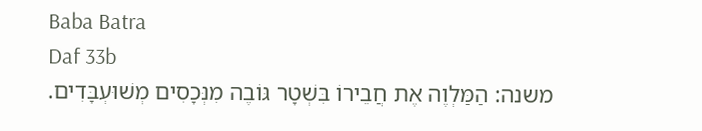Baba Batra
Daf 33b
משנה: הַמַּלְוֶה אֶת חֲבֵירוֹ בִּשְׁטָר גּוֹבֶה מִנְּכָסִים מְשׁוּעְבָּדִים.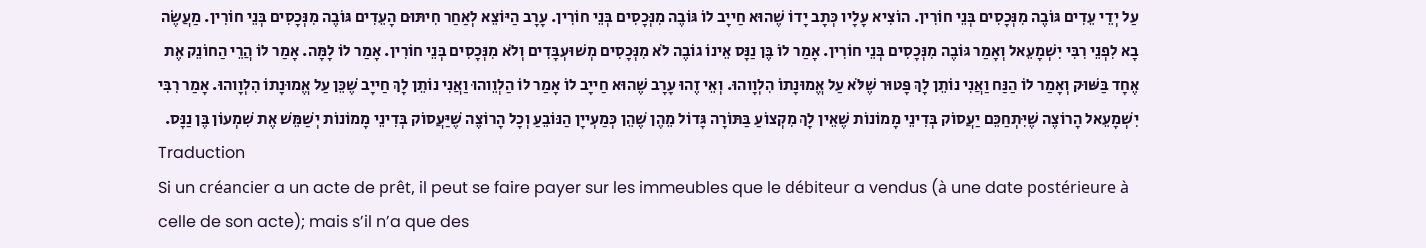עַל יְדֵי עֵדִים גּוֹבֶה מִנְּכָסִים בְּנֵי חוֹרִין. הוֹצִיא עָלָיו כְּתָב יָדוֹ שֶׁהוּא חַייָב לוֹ גּוֹבֶה מִנְּכָסִים בְּנֵי חוֹרִין. עָרָב הַיּוֹצֵא לְאַחַר חִיתּוּם הָעֵדִים גּוֹבֶה מִנְּכָסִים בְּנֵי חוֹרִין. מַעֲשֶׂה בָא לִפְנֵי רִבִּי יִשְׁמָעֵאל וְאָמַר גּוֹבֶה מִנְּכָסִים בְּנֵי חוֹרִין. אָמַר לוֹ בֶּן נַנָּס אֵינוֹ גוֹבֶה לֹא מִנְּכָסִים מְשׁוּעְבָּדִים וְלֹא מִנְּכָסִים בְּנֵי חוֹרִין. אָמַר לוֹ לָמָּה. אָמַר לוֹ הֲרֵי הַחוֹנֵק אֶת אֶחָד בַּשּׁוּק וְאָמַר לוֹ הַנַּח וַאֲנִי נוֹתֵן לָךְ פָּטוּר שֶׁלֹּא עַל אֱמוּנָתוֹ הִלְוָוהוּ. וְאֵי זֶהוּ עָרָב שֶׁהוּא חַייָב לוֹ אָמַר לוֹ הַלְוֵוהוּ וַאֲנִי נוֹתֵן לָךְ חַייָב שֶׁכֵּן עַל אֱמוּנָתוֹ הִלְוָוהוּ. אָמַר רִבִּי יִשְׁמָעֵאל הָרוֹצֶה שֶׁיִּתְחַכֵּם יַעֲסוֹק בְּדִינֵי מָמוֹנוֹת שֶׁאֵין לָךְ מִקְצוֹעַ בַּתּוֹרָה גָּדוֹל מֵהֶן שֶׁהֵן כְּמַעְייָן הַנּוֹבֵעַ וְכָל הָרוֹצֶה שֶׁיַּעֲסוֹק בְּדִינֵי מָמוֹנוֹת יְשַׁמֵּשׁ אֶת שִׁמְעוֹן בֶּן נַנָּס.
Traduction
Si un créancier a un acte de prêt, il peut se faire payer sur les immeubles que le débiteur a vendus (à une date postérieure à celle de son acte); mais s’il n’a que des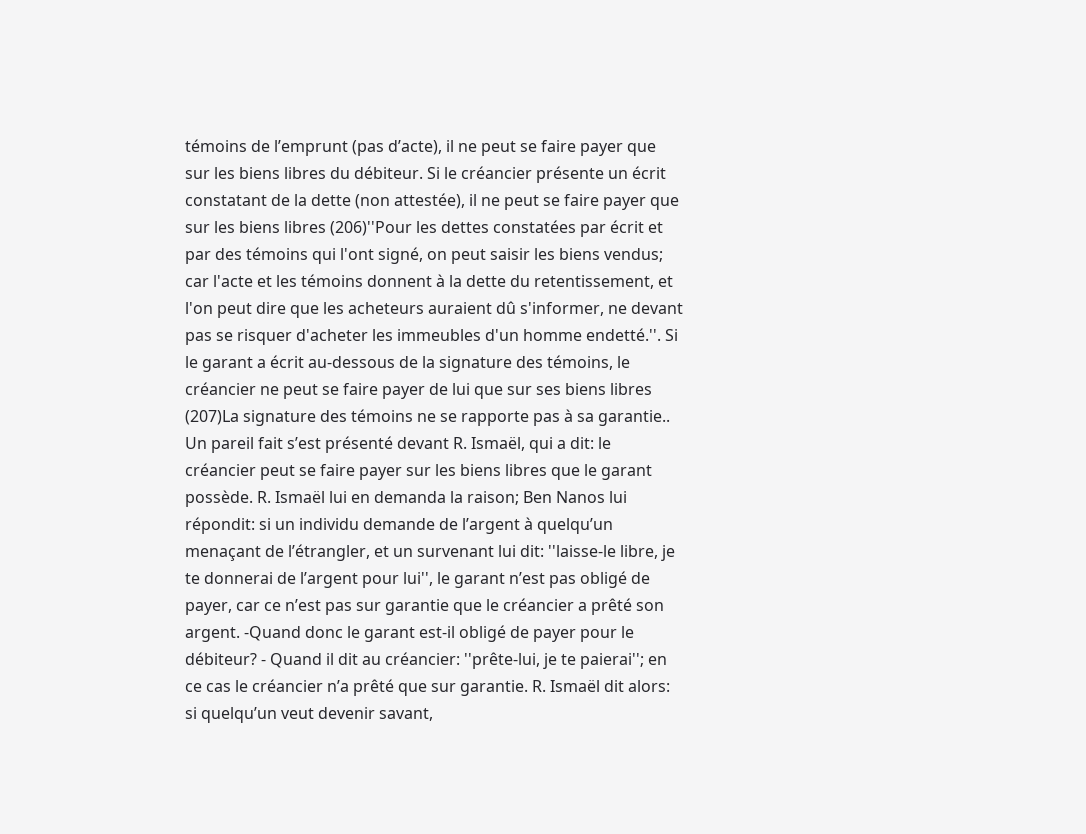témoins de l’emprunt (pas d’acte), il ne peut se faire payer que sur les biens libres du débiteur. Si le créancier présente un écrit constatant de la dette (non attestée), il ne peut se faire payer que sur les biens libres (206)''Pour les dettes constatées par écrit et par des témoins qui l'ont signé, on peut saisir les biens vendus; car l'acte et les témoins donnent à la dette du retentissement, et l'on peut dire que les acheteurs auraient dû s'informer, ne devant pas se risquer d'acheter les immeubles d'un homme endetté.''. Si le garant a écrit au-dessous de la signature des témoins, le créancier ne peut se faire payer de lui que sur ses biens libres (207)La signature des témoins ne se rapporte pas à sa garantie.. Un pareil fait s’est présenté devant R. Ismaël, qui a dit: le créancier peut se faire payer sur les biens libres que le garant possède. R. Ismaël lui en demanda la raison; Ben Nanos lui répondit: si un individu demande de l’argent à quelqu’un menaçant de l’étrangler, et un survenant lui dit: ''laisse-le libre, je te donnerai de l’argent pour lui'', le garant n’est pas obligé de payer, car ce n’est pas sur garantie que le créancier a prêté son argent. -Quand donc le garant est-il obligé de payer pour le débiteur? - Quand il dit au créancier: ''prête-lui, je te paierai''; en ce cas le créancier n’a prêté que sur garantie. R. Ismaël dit alors: si quelqu’un veut devenir savant,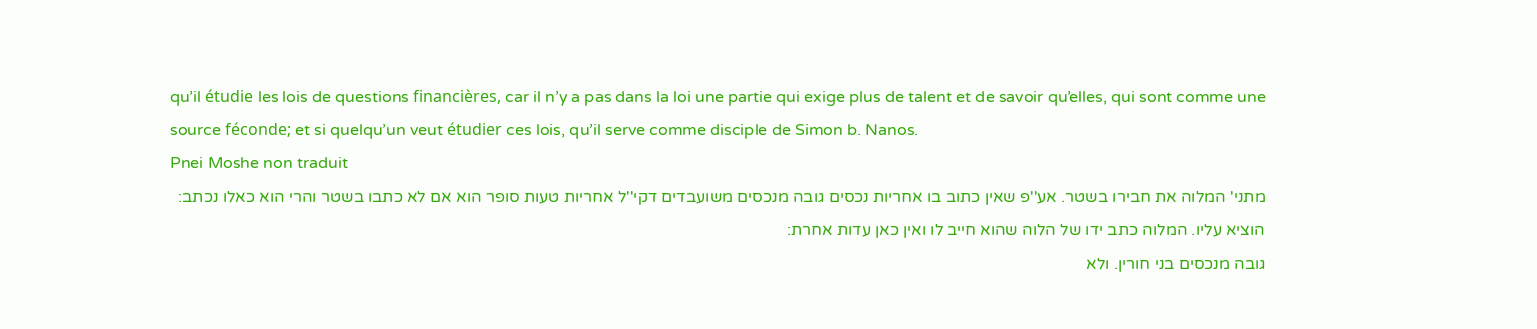qu’il étudie les lois de questions financières, car il n’y a pas dans la loi une partie qui exige plus de talent et de savoir qu’elles, qui sont comme une source féconde; et si quelqu’un veut étudier ces lois, qu’il serve comme disciple de Simon b. Nanos.
Pnei Moshe non traduit
מתני' המלוה את חבירו בשטר. אע''פ שאין כתוב בו אחריות נכסים גובה מנכסים משועבדים דקי''ל אחריות טעות סופר הוא אם לא כתבו בשטר והרי הוא כאלו נכתב:
הוציא עליו. המלוה כתב ידו של הלוה שהוא חייב לו ואין כאן עדות אחרת:
גובה מנכסים בני חורין. ולא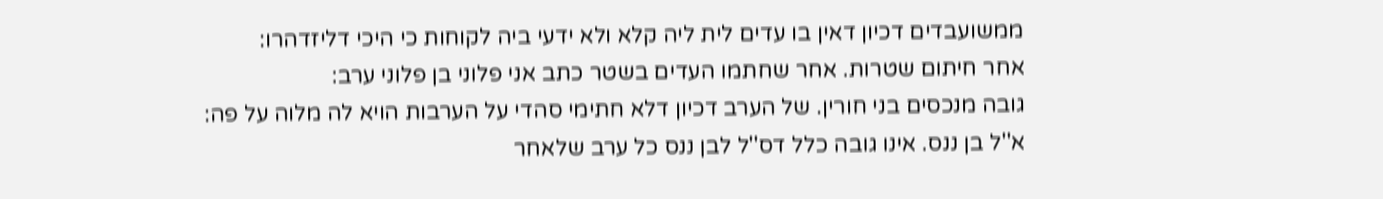ממשועבדים דכיון דאין בו עדים לית ליה קלא ולא ידעי ביה לקוחות כי היכי דליזדהרו:
אחר חיתום שטרות. אחר שחתמו העדים בשטר כתב אני פלוני בן פלוני ערב:
גובה מנכסים בני חורין. של הערב דכיון דלא חתימי סהדי על הערבות הויא לה מלוה על פה:
א''ל בן ננס. אינו גובה כלל דס''ל לבן ננס כל ערב שלאחר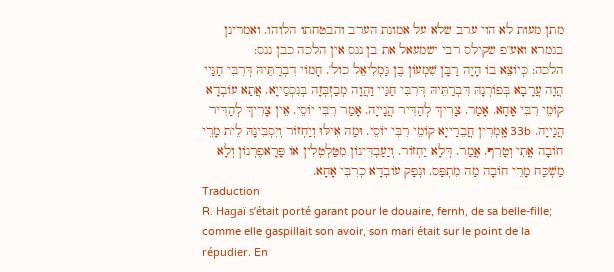מתן מעות לא הוי ערב שלא על אמונת הערב והבטחתו הלוהו. ואמרינן בגמרא ואע''פ שקילס רבי ישמעאל את בן ננס אין הלכה כבן ננס:
הלכה: כְּיוֹצֵא בוֹ הָיָה רַבָּן שִׁמְעוֹן בֶּן גַּמְלִיאֵל כול'. חָמוֹי דִבְרַתֵּיהּ דְּרִבִּי חַגַּיי הֲוָה עֲרָבָא בְּפוֹרְנָהּ דִּבְרַתֵּיהּ דְּרִבִּי חַגַּיי וַהֲוָה מְבַזְבְּזָה בְנִכְסַייָא. אֲתַא עוֹבְדָא קוֹמֵי רִבִּי אָחָא. אָמַר. צָרִיךְ לְהַדִּיר הֲנָייָה. אָמַר רִבִּי יוֹסֵי. אֵין צָרִיךְ לְהַדִּיר הֲנָייָה. 33b אָֽמְרִין חֲבֵרַייָא קוֹמֵי רִבִּי יוֹסֵי. וּמַה אִילּוּ וְיַחְזוֹר וְיִסְבִּינָהּ לֵית מָרֵי חוֹבָה אֲתִי וְטָרִף. אֲמַר. דְּלָא יַחְזוֹר. וְיַעַבְדִּינוֹן מִטַּלְטְלִין אוֹ פָּרָאפֶרְנוֹן וְלָא מַשְׁכַּח מָרֵי חוֹבָה מַה מִתְפַּס. וּנְפַק עוֹבְדָא כְרִבִּי אָחָא.
Traduction
R. Hagaï s’était porté garant pour le douaire, fernh, de sa belle-fille; comme elle gaspillait son avoir, son mari était sur le point de la répudier. En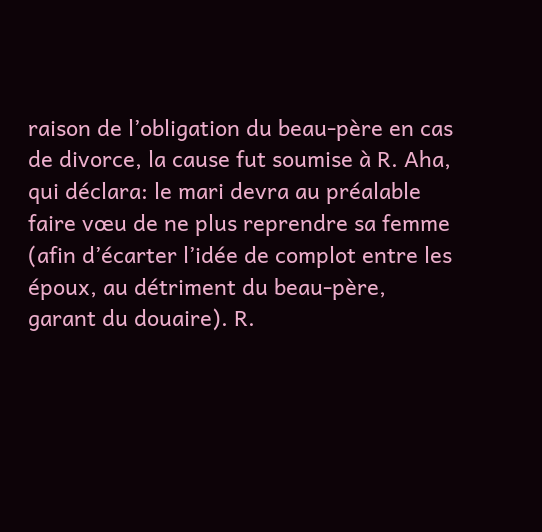raison de l’obligation du beau-père en cas de divorce, la cause fut soumise à R. Aha, qui déclara: le mari devra au préalable faire vœu de ne plus reprendre sa femme (afin d’écarter l’idée de complot entre les époux, au détriment du beau-père, garant du douaire). R.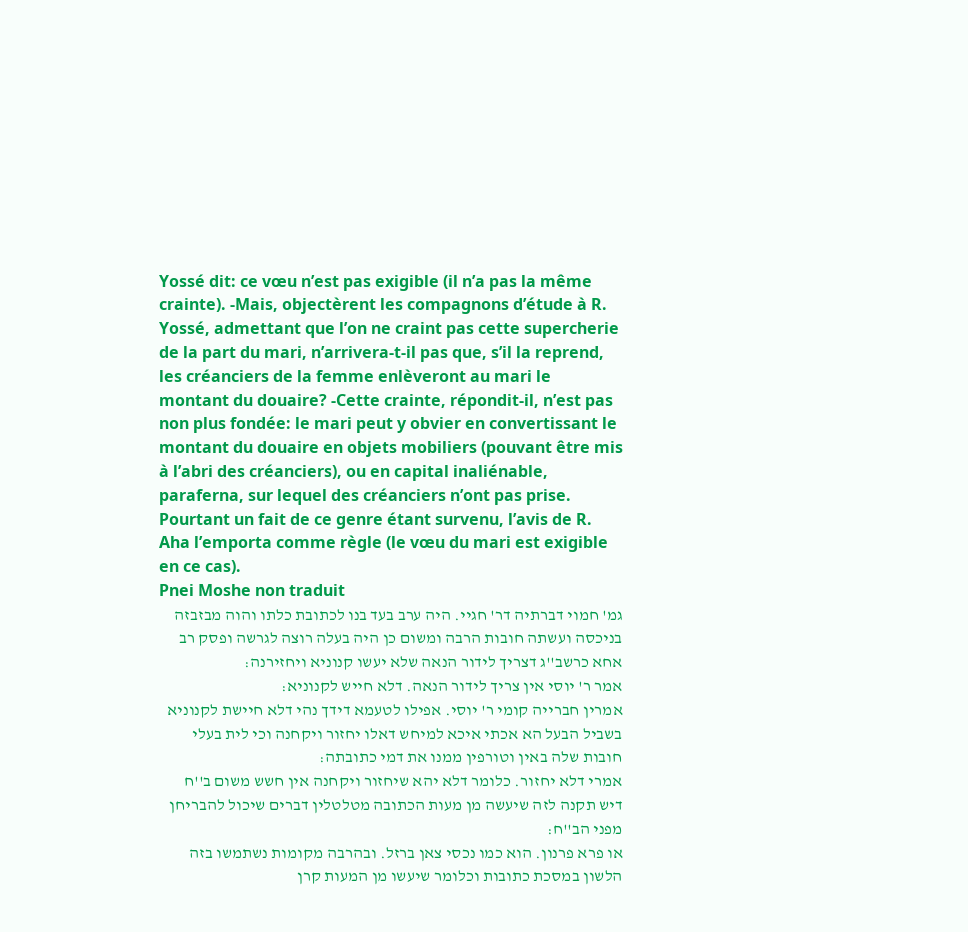Yossé dit: ce vœu n’est pas exigible (il n’a pas la même crainte). -Mais, objectèrent les compagnons d’étude à R. Yossé, admettant que l’on ne craint pas cette supercherie de la part du mari, n’arrivera-t-il pas que, s’il la reprend, les créanciers de la femme enlèveront au mari le montant du douaire? -Cette crainte, répondit-il, n’est pas non plus fondée: le mari peut y obvier en convertissant le montant du douaire en objets mobiliers (pouvant être mis à l’abri des créanciers), ou en capital inaliénable, paraferna, sur lequel des créanciers n’ont pas prise. Pourtant un fait de ce genre étant survenu, l’avis de R. Aha l’emporta comme règle (le vœu du mari est exigible en ce cas).
Pnei Moshe non traduit
גמ' חמוי דברתיה דר' חגיי. היה ערב בעד בנו לכתובת כלתו והוה מבזבזה בניכסה ועשתה חובות הרבה ומשום כן היה בעלה רוצה לגרשה ופסק רב אחא כרשב''ג דצריך לידור הנאה שלא יעשו קנוניא ויחזירנה:
אמר ר' יוסי אין צריך לידור הנאה. דלא חייש לקנוניא:
אמרין חברייה קומי ר' יוסי. אפילו לטעמא דידך נהי דלא חיישת לקנוניא בשביל הבעל הא אכתי איכא למיחש דאלו יחזור ויקחנה וכי לית בעלי חובות שלה באין וטורפין ממנו את דמי כתובתה:
אמרי דלא יחזור. כלומר דלא יהא שיחזור ויקחנה אין חשש משום ב''ח דיש תקנה לזה שיעשה מן מעות הכתובה מטלטלין דברים שיכול להבריחן מפני הב''ח:
או פרא פרנון. הוא כמו נכסי צאן ברזל. ובהרבה מקומות נשתמשו בזה הלשון במסכת כתובות וכלומר שיעשו מן המעות קרן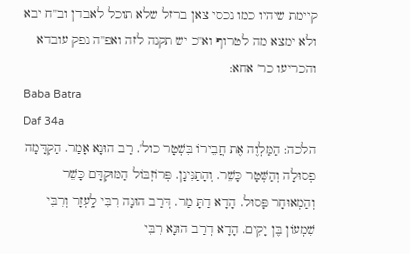קיימת שיהיו כמו נכסי צאן ברזל שלא תוכל לאבדן וב''ח יבא ולא ימצא מה לטרוף וא''כ יש תקנה לזה ואפ''ה נפק עובדא והכריעו כר' אחא:
Baba Batra
Daf 34a
הלכה: הַמַּלְוֶה אֶת חֲבֵירוֹ בִּשְׁטָר כול'. רַב הוּנָא אָמַר. הַקְדָּמָה פְסוּלָה וְהַשְּׁטָר כָּשֵׁר. וְהָתַנִּינָן. פְּרוֹזְבּוֹל הַמּוּקְדָּם כָּשֵׁר וְהַמְאוּחָר פָּסוּל. הָדָא דַתָּ מַר. דְּרַב הוּנָה רִבִּי לָֽעְזָר וְרִבִּי שִׁמְעוֹן בֶּן יָקִים. הָדָא דְרַב הוּנָא רִבִּי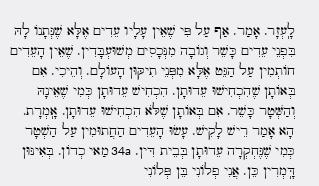לָֽעְזָר. אָמַר. אַף עַל פִּי שֶׁאֵין עָלָיו עֵדִים אֶלָּא שֶׁנְּתָנוֹ לָהּ בִּפְנֵי עֵדִים כָּשֵׁר וְגוֹבָה מִנְּכָסִים מְשׁוּעְבָּדִין. שֶׁאֵין הָעֵדִים חוֹתְמִין עַל הַגֵּט אֶלָּא מִפְּנֵי תִיקּוּן הָעוֹלָם. וְהֵיכִי. אִם בְּאוֹתָן שֶׁהִכְחִישׁוּ עֵדוּתָן. הִכְחִישׁ עֵדוּתָן כְּמִי שֶׁאֵינָהּ וְהַשְּׁטָר כָּשֵׁר. אִם בְּאוֹתָן שֶׁלֹּא הִכְחִישׁוּ עֵדוּתָן. אָֽמְרָת. הָא אָמַר רֵישׁ לָקִישׁ. עָשׂוּ הָעֵדִים הַחֲתוּמִין עַל הַשְׁטָר כְּמִי שֶׁנֶּחְקְרָה עֵדוּתָן בְּבֵית דִּין. 34a מַאי כְדוֹן. בְּאִינּוּן דָּֽמְרִין כֵּן. אֲנִי פְלוֹנִי בֵּן פְּלוֹנִי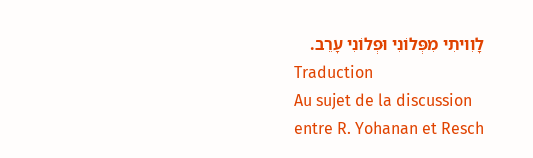לָוִויתִי מִפְּלוֹנִי וּפְלוֹנִי עָרֵב.
Traduction
Au sujet de la discussion entre R. Yohanan et Resch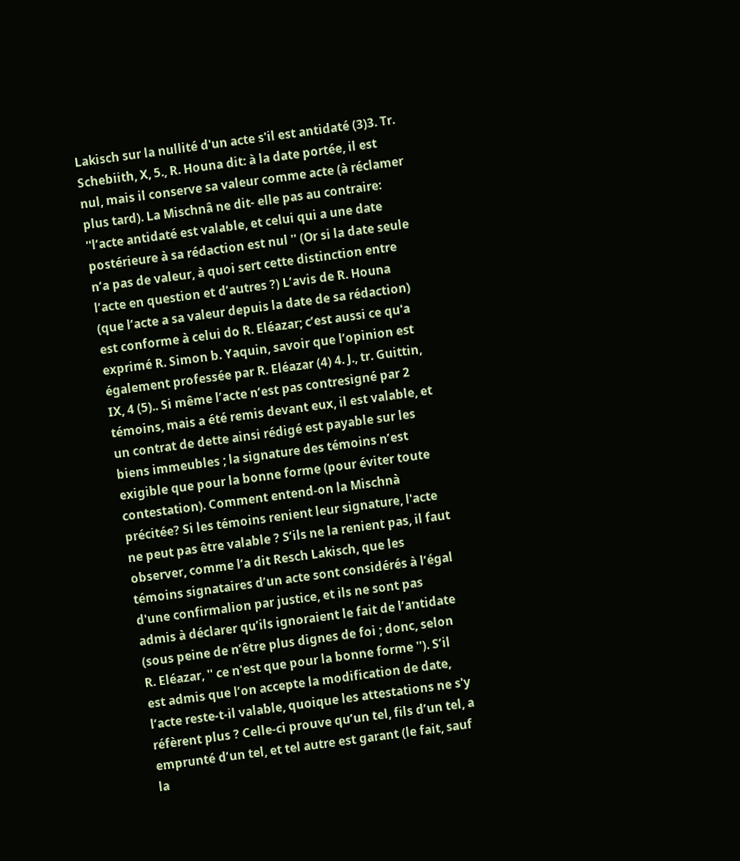Lakisch sur la nullité d'un acte s'il est antidaté (3)3. Tr. Schebiith, X, 5., R. Houna dit: à la date portée, il est nul, mais il conserve sa valeur comme acte (à réclamer plus tard). La Mischnâ ne dit- elle pas au contraire: ''l’acte antidaté est valable, et celui qui a une date postérieure à sa rédaction est nul '' (Or si la date seule n’a pas de valeur, à quoi sert cette distinction entre l’acte en question et d’autres ?) L’avis de R. Houna (que l’acte a sa valeur depuis la date de sa rédaction) est conforme à celui do R. Eléazar; c’est aussi ce qu'a exprimé R. Simon b. Yaquin, savoir que l’opinion est également professée par R. Eléazar (4) 4. J., tr. Guittin, IX, 4 (5).. Si même l’acte n’est pas contresigné par 2 témoins, mais a été remis devant eux, il est valable, et un contrat de dette ainsi rédigé est payable sur les biens immeubles ; la signature des témoins n’est exigible que pour la bonne forme (pour éviter toute contestation). Comment entend-on la Mischnà précitée? Si les témoins renient leur signature, l'acte ne peut pas être valable ? S’ils ne la renient pas, il faut observer, comme l’a dit Resch Lakisch, que les témoins signataires d’un acte sont considérés à l’égal d'une confirmalion par justice, et ils ne sont pas admis à déclarer qu’ils ignoraient le fait de l’antidate (sous peine de n’être plus dignes de foi ; donc, selon R. Eléazar, '' ce n'est que pour la bonne forme ''). S’il est admis que l’on accepte la modification de date, l’acte reste-t-il valable, quoique les attestations ne s'y réfèrent plus ? Celle-ci prouve qu’un tel, fils d’un tel, a emprunté d’un tel, et tel autre est garant (le fait, sauf la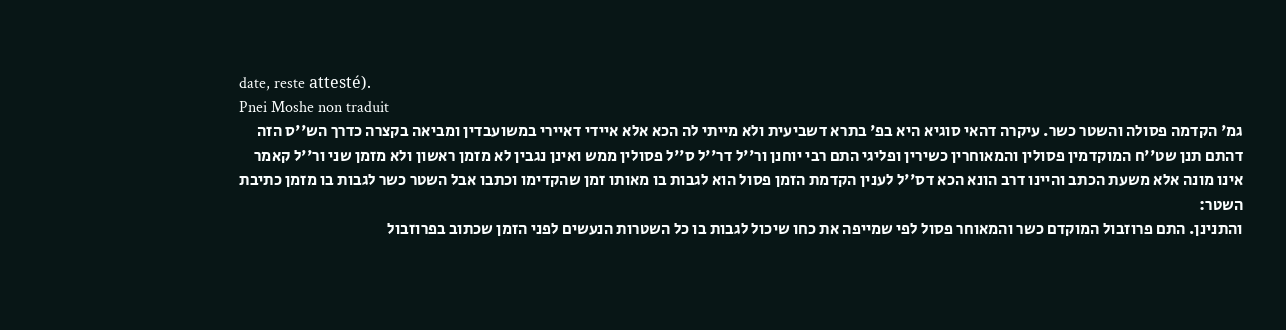date, reste attesté).
Pnei Moshe non traduit
גמ' הקדמה פסולה והשטר כשר. עיקרה דהאי סוגיא היא בפ' בתרא דשביעית ולא מייתי לה הכא אלא איידי דאיירי במשועבדין ומביאה בקצרה כדרך הש''ס הזה דהתם תנן שט''ח המוקדמין פסולין והמאוחרין כשירין ופליגי התם רבי יוחנן ור''ל דר''ל ס''ל פסולין ממש ואינן נגבין לא מזמן ראשון ולא מזמן שני ור''ל קאמר אינו מונה אלא משעת הכתב והיינו דרב הונא הכא דס''ל לענין הקדמת הזמן פסול הוא לגבות בו מאותו זמן שהקדימו וכתבו אבל השטר כשר לגבות בו מזמן כתיבת השטר:
והתנינן. התם פרוזבול המוקדם כשר והמאוחר פסול לפי שמייפה את כחו שיכול לגבות בו כל השטרות הנעשים לפני הזמן שכתוב בפרוזבול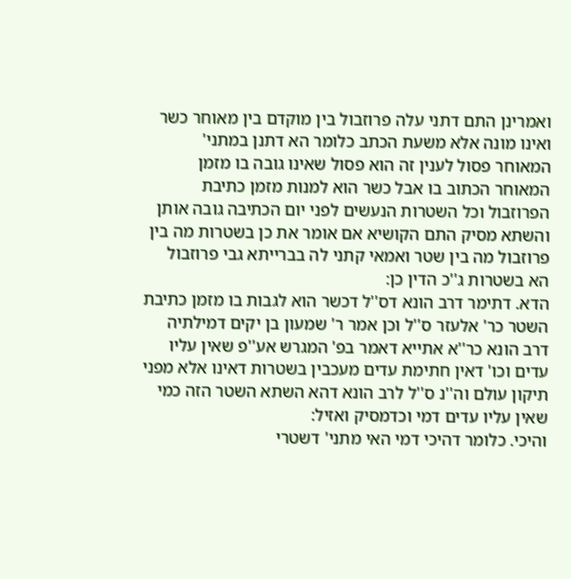ואמרינן התם דתני עלה פרוזבול בין מוקדם בין מאוחר כשר ואינו מונה אלא משעת הכתב כלומר הא דתנן במתני' המאוחר פסול לענין זה הוא פסול שאינו גובה בו מזמן המאוחר הכתוב בו אבל כשר הוא למנות מזמן כתיבת הפרוזבול וכל השטרות הנעשים לפני יום הכתיבה גובה אותן והשתא מסיק התם הקושיא אם אומר את כן בשטרות מה בין פרוזבול מה בין שטר ואמאי קתני לה בברייתא גבי פרוזבול הא בשטרות ג''כ הדין כן:
הדא. דתימר דרב הונא דס''ל דכשר הוא לגבות בו מזמן כתיבת השטר כר' אלעזר ס''ל וכן אמר ר' שמעון בן יקים דמילתיה דרב הונא כר''א אתייא דאמר בפ' המגרש אע''פ שאין עליו עדים וכו' דאין חתימת עדים מעכבין בשטרות דאינו אלא מפני תיקון עולם וה''נ ס''ל לרב הונא דהא השתא השטר הזה כמי שאין עליו עדים דמי וכדמסיק ואזיל:
והיכי. כלומר דהיכי דמי האי מתני' דשטרי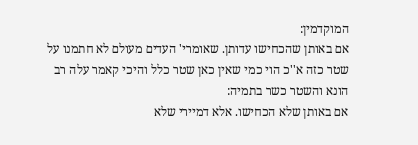המוקדמין:
אם באותן שהכחישו עדותן. שאומרי' העדים מעולם לא חתמנו על שטר כזה א''כ הוי כמי שאין כאן שטר כלל והיכי קאמר עלה רב הונא והשטר כשר בתמיה:
אם באותן שלא הכחישו. אלא דמיירי שלא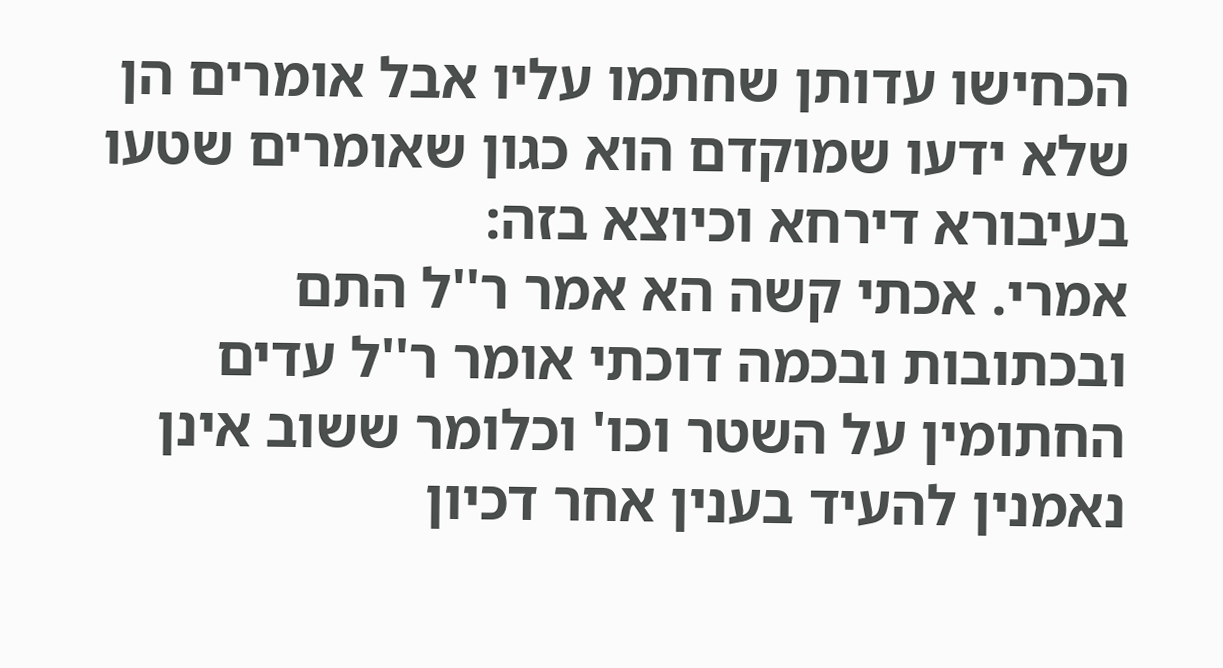הכחישו עדותן שחתמו עליו אבל אומרים הן שלא ידעו שמוקדם הוא כגון שאומרים שטעו בעיבורא דירחא וכיוצא בזה:
אמרי. אכתי קשה הא אמר ר''ל התם ובכתובות ובכמה דוכתי אומר ר''ל עדים החתומין על השטר וכו' וכלומר ששוב אינן נאמנין להעיד בענין אחר דכיון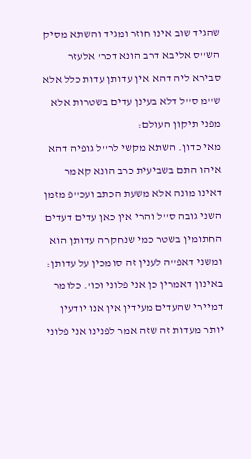שהגיד שוב אינו חוזר ומגיד והשתא מסיק הש''ס אליבא דרב הונא דכר' אלעזר סבירא ליה דהא אין עדותן עדות כלל אלא ש''מ ס''ל דלא בעינן עדים בשטרות אלא מפני תיקון העולם:
מאי כדון. השתא מקשי לר''ל גופיה דהא איהו התם בשביעית כרב הונא קאמר דאינו מונה אלא משעת הכתב ועכ''פ מזמן השני גובה ס''ל והרי אין כאן עדים דעדים החתומין בשטר כמי שנחקרה עדותן הוא ומשני דאפ''ה לענין זה סומכין על עדותן:
באינון דאמרין כן אני פלוני וכו'. כלומר דמיירי שהעדים מעידין אין אנו יודעין יותר מעדות זה שזה אמר לפנינו אני פלוני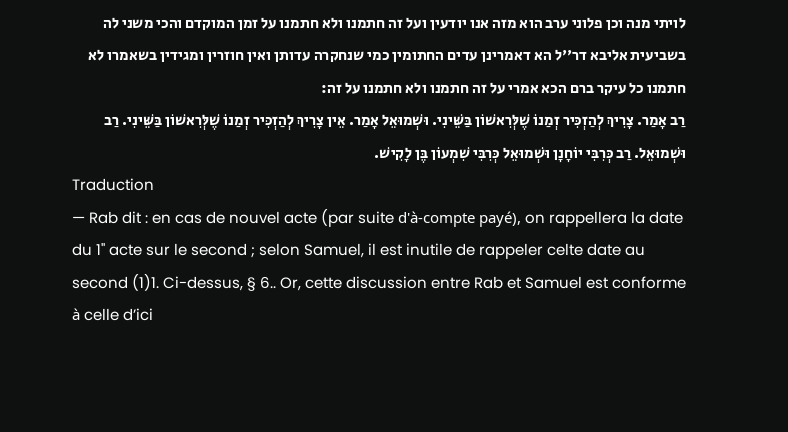לויתי מנה וכן פלוני ערב הוא מזה אנו יודעין ועל זה חתמנו ולא חתמנו על זמן המוקדם והכי משני לה בשביעית אליבא דר''ל הא דאמרינן עדים החתומין כמי שנחקרה עדותן ואין חוזרין ומגידין בשאמרו לא חתמנו כל עיקר ברם הכא אמרי על זה חתמנו ולא חתמנו על זה:
רַב אָמַר. צָרִיךְ לְהַזְכִּיר זְמַנוֹ שֶׁלְּרִאשׁוֹן בַּשֵּׁינִי. וּשְׁמוּאֵל אָמַר. אֵין צָרִיךְ לְהַזְכִּיר זְמַנוֹ שֶׁלְּרִאשׁוֹן בַּשֵּׁינִי. רַב וּשְׁמוּאֵל. רַב כְּרִבִּי יוֹחָנָן וּשְׁמוּאֵל כְּרִבִּי שִׁמְעוֹן בֶּן לָקִישׁ.
Traduction
— Rab dit : en cas de nouvel acte (par suite d'à-compte payé), on rappellera la date du 1'' acte sur le second ; selon Samuel, il est inutile de rappeler celte date au second (1)1. Ci-dessus, § 6.. Or, cette discussion entre Rab et Samuel est conforme à celle d’ici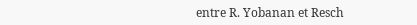entre R. Yobanan et Resch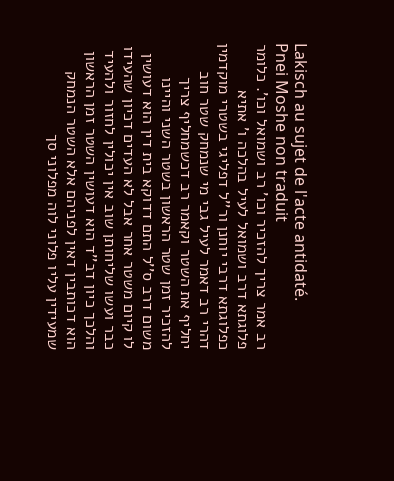Lakisch au sujet de l'acte antidaté.
Pnei Moshe non traduit
רב אמר צריך להזכיר וכו' רב ושמואל וכו'. כלומר פלוגתא דרב ושמואל לעיל בהלכה ו' אתיא כפלוגתא דרבי יוחנן ור''ל דפליגי בשטרי מוקדמין דהרי רב דאמר לעיל גבי מי שנמחק שטר חוב יחליף את השטר וקאמר רב דכשמחליף צריך להזכיר זמן שטר הראשון בשטר השני והיינו משום דרב ס''ל התם דדוקא בית דין הוא דעושין לו קיום משטר אחר אבל לא העדים דכיון שהעידו כבר ועשו שליחותן שוב אין יכולין לחזור ולהעיד והלכך כיון דב''ד הוא דעושין השטר זמן הראשון הוא דכותבין דאין לפניהם אלא השטר הנמחק שמעידין עליו פלוני לוה מפלוני סך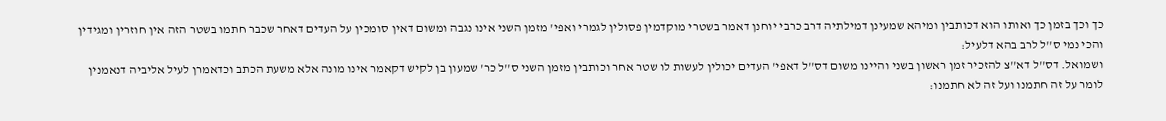כך וכך בזמן כך ואותו הוא דכותבין ומיהא שמעינן דמילתיה דרב כרבי יוחנן דאמר בשטרי מוקדמין פסולין לגמרי ואפי' מזמן השני אינו נגבה ומשום דאין סומכין על העדים דאחר שכבר חתמו בשטר הזה אין חוזרין ומגידין והכי נמי ס''ל לרב בהא דלעיל:
ושמואל. דס''ל דא''צ להזכיר זמן ראשון בשני והיינו משום דס''ל דאפי' העדים יכולין לעשות לו שטר אחר וכותבין מזמן השני ס''ל כר' שמעון בן לקיש דקאמר אינו מונה אלא משעת הכתב וכדאמרן לעיל אליביה דנאמנין לומר על זה חתמנו ועל זה לא חתמנו: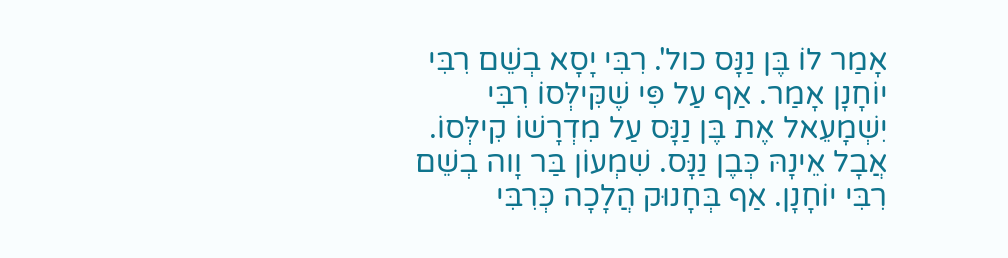אָמַר לוֹ בֶּן נַנָּס כול'. רִבִּי יָסָא בְשֵׁם רִבִּי יוֹחָנָן אָמַר. אַף עַל פִּי שֶׁקִּילְּסוֹ רִבִּי יִשְׁמָעֵאל אֶת בֶּן נַנָּס עַל מִדְרָשׁוֹ קִילְּסוֹ. אֲבָל אֵינָהּ כְּבֶן נַנָּס. שִׁמְעוֹן בַּר וָוה בְשֵׁם רִבִּי יוֹחָנָן. אַף בְּחָנוּק הֲלָכָה כְּרִבִּי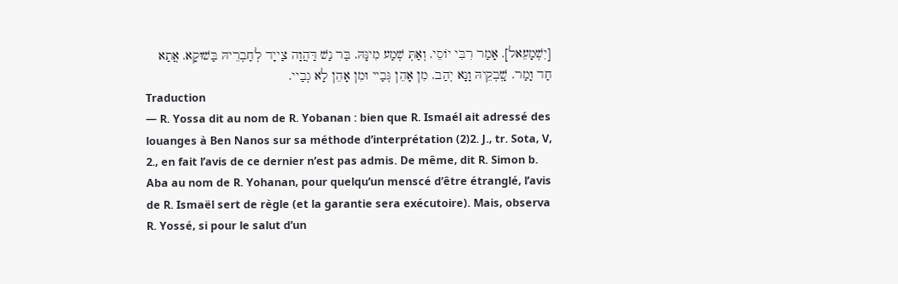[יִשְׁמָעֵאל]. אָמַר רִבִּי יוֹסֵי. וְאַתְּ שְׁמַע מִינָּהּ. בַּר נַשׁ דַּהֲוָה צַייָד לְחַבְרֵיהּ בַּשׁוּקָא. אֲתַא חַד וָמַר. שָֽׁבְקֵיהּ וָנָא יְהַב. מִן אָהֵן גְּבַיי וּמִן אָהֵן לָא גְבַיי.
Traduction
— R. Yossa dit au nom de R. Yobanan : bien que R. Ismaél ait adressé des louanges à Ben Nanos sur sa méthode d’interprétation (2)2. J., tr. Sota, V, 2., en fait l’avis de ce dernier n’est pas admis. De même, dit R. Simon b. Aba au nom de R. Yohanan, pour quelqu’un menscé d’être étranglé, l’avis de R. Ismaël sert de règle (et la garantie sera exécutoire). Mais, observa R. Yossé, si pour le salut d’un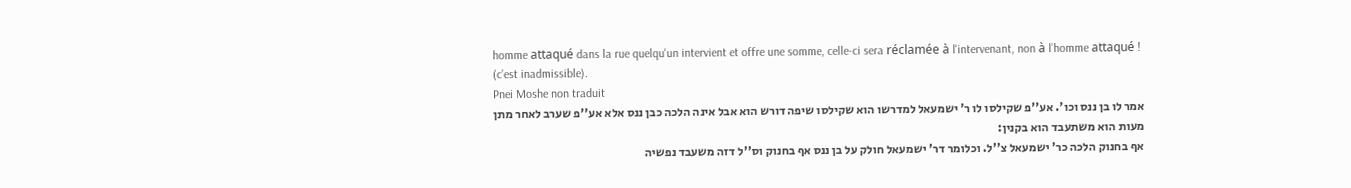homme attaqué dans la rue quelqu'un intervient et offre une somme, celle-ci sera réclamée à l'intervenant, non à l’homme attaqué ! (c’est inadmissible).
Pnei Moshe non traduit
אמר לו בן ננס וכו'. אע''פ שקילסו לו ר' ישמעאל למדרשו הוא שקילסו שיפה דורש הוא אבל אינה הלכה כבן ננס אלא אע''פ שערב לאחר מתן מעות הוא משתעבד הוא בקנין:
אף בחנוק הלכה כר' ישמעאל צ''ל. וכלומר דר' ישמעאל חולק על בן ננס אף בחנוק וס''ל דזה משעבד נפשיה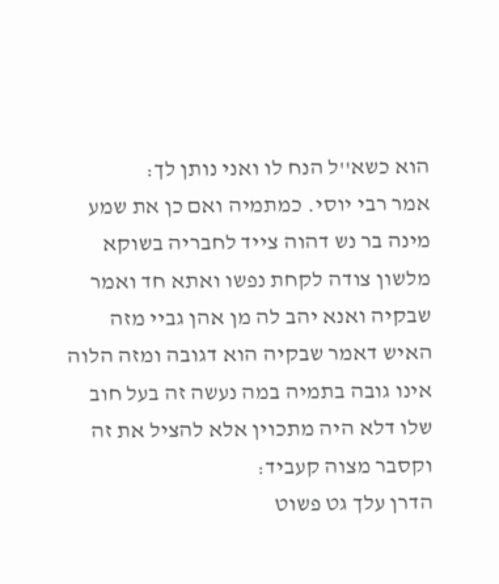הוא כשא''ל הנח לו ואני נותן לך:
אמר רבי יוסי. כמתמיה ואם כן את שמע מינה בר נש דהוה צייד לחבריה בשוקא מלשון צודה לקחת נפשו ואתא חד ואמר שבקיה ואנא יהב לה מן אהן גביי מזה האיש דאמר שבקיה הוא דגובה ומזה הלוה אינו גובה בתמיה במה נעשה זה בעל חוב שלו דלא היה מתכוין אלא להציל את זה וקסבר מצוה קעביד:
הדרן עלך גט פשוט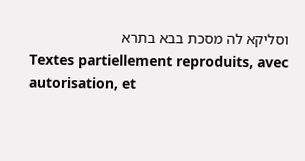וסליקא לה מסכת בבא בתרא
Textes partiellement reproduits, avec autorisation, et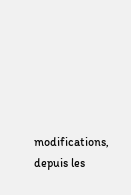modifications, depuis les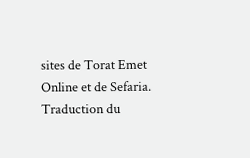sites de Torat Emet Online et de Sefaria.
Traduction du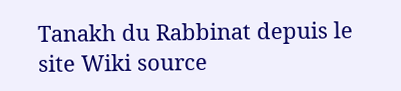Tanakh du Rabbinat depuis le site Wiki source